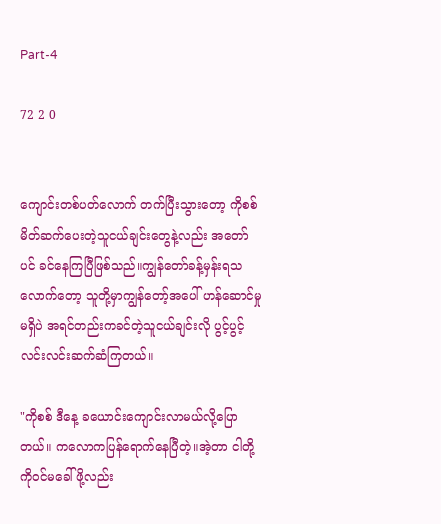Part-4

72 2 0


ကျောင်းတစ်ပတ်လောက် တက်ပြီးသွားတော့ ကိုစစ် မိတ်ဆက်ပေးတဲ့သူငယ်ချင်းတွေနဲ့လည်း အတော်ပင် ခင်နေကြပြီဖြစ်သည်။ကျွန်တော်ခန့်မှန်းရသလောက်တော့ သူတို့မှာကျွန်တော့်အပေါ် ဟန်ဆောင်မှုမရှိပဲ အရင်တည်းကခင်တဲ့သူငယ်ချင်းလို ပွင့်ပွင့်လင်းလင်းဆက်ဆံကြတယ်။

"ကိုစစ် ဒီနေ့ ခယောင်းကျောင်းလာမယ်လို့ပြောတယ်။ ကလောကပြန်ရောက်နေပြီတဲ့။အဲ့တာ ငါတို့ကိုဝင်မခေါ်ဖို့လည်း‌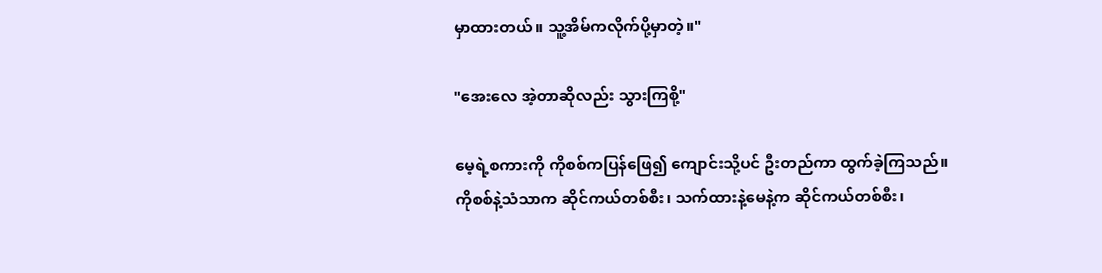မှာထားတယ်။ သူ့အိမ်ကလိုက်ပို့မှာတဲ့။"

"အေးလေ အဲ့တာဆိုလည်း သွားကြစို့"

မေ့ရဲ့စကားကို ကိုစစ်ကပြန်ဖြေ၍ ကျောင်းသို့ပင် ဦးတည်ကာ ထွက်ခဲ့ကြသည်။
ကိုစစ်နဲ့သံသာက ဆိုင်ကယ်တစ်စီး၊ သက်ထားနဲ့မေနဲ့က ဆိုင်ကယ်တစ်စီး၊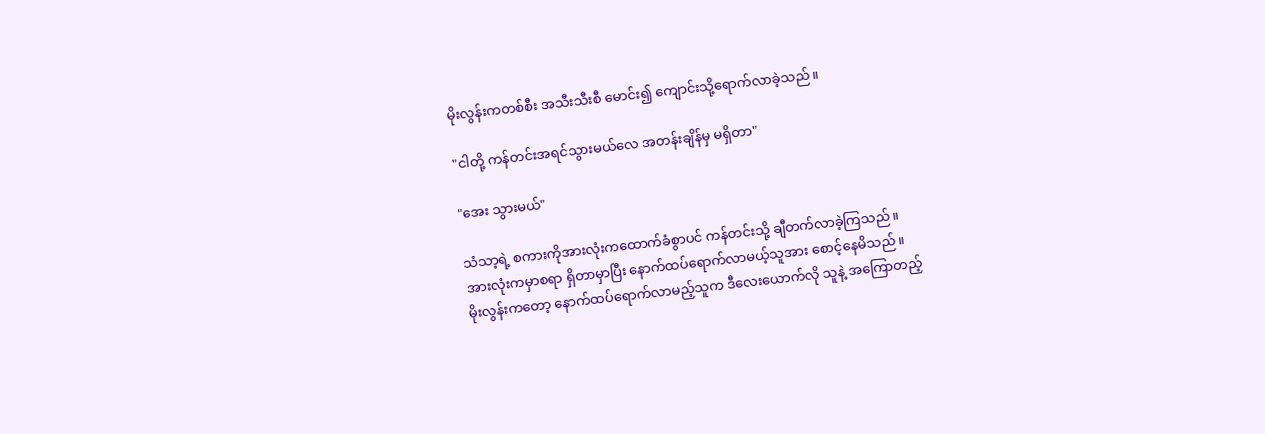မိုးလွန်းကတစ်စီး အသီးသီးစီ မောင်း၍ ကျောင်းသို့ရောက်လာခဲ့သည်။

"ငါတို့ ကန်တင်းအရင်သွားမယ်လေ အတန်းချိန်မှ မရှိတာ"

"အေး သွားမယ်"

သံသာ့ရဲ့ စကားကိုအားလုံးကထောက်ခံစွာပင် ကန်တင်းသို့ ချီတက်လာခဲ့ကြသည်။
အားလုံးကမှာစရာ ရှိတာမှာပြီး နောက်ထပ်ရောက်လာမယ့်သူအား စောင့်နေမိသည်။
မိုးလွန်းကတော့ နောက်ထပ်ရောက်လာမည့်သူက ဒီလေးယောက်လို သူနဲ့ အကြောတည့်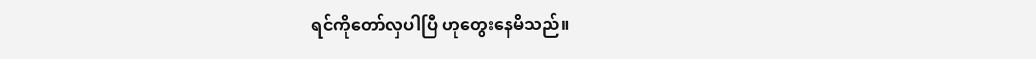ရင်ကိုတော်လှပါပြီ ဟုတွေးနေမိသည်။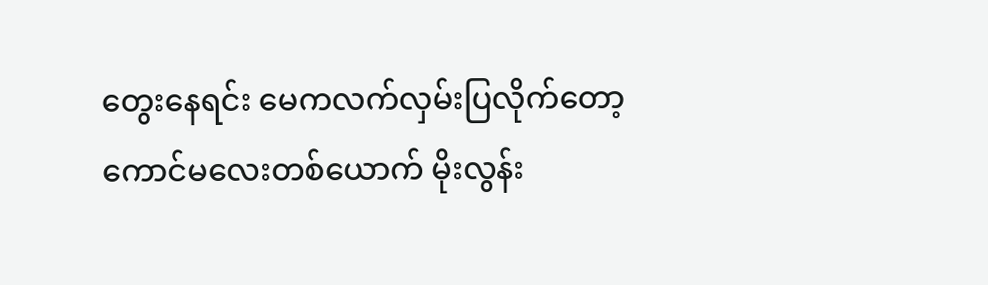တွေးနေရင်း မေကလက်လှမ်းပြလိုက်တော့ ကောင်မလေးတစ်ယောက် မိုးလွန်း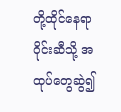တို့ထိုင်နေရာဝိုင်းဆီသို့ အထုပ်တွေဆွဲ၍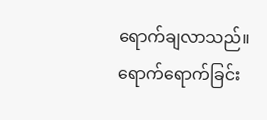ရောက်ချလာသည်။ ရောက်ရောက်ခြင်း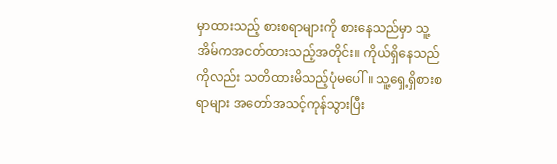မှာထားသည့် စားစရာများကို စားနေသည်မှာ သူ့အိမ်ကအငတ်ထားသည့်အတိုင်း။ ကိုယ်ရှိနေသည်ကိုလည်း သတိထားမိသည့်ပုံမပေါ်။ သူ့ရှေ့ရှိစားစရာများ အတော်အသင့်ကုန်သွားပြီး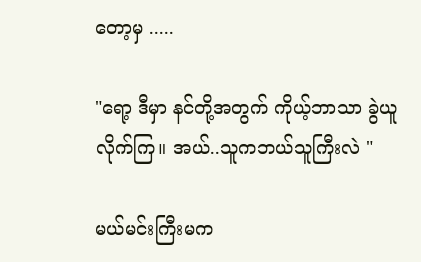တော့မှ .....

"ရော့ ဒီမှာ နင်တို့အတွက် ကိုယ့်ဘာသာ ခွဲယူလိုက်ကြ။ အယ်..သူကဘယ်သူကြီးလဲ "

မယ်မင်းကြီးမက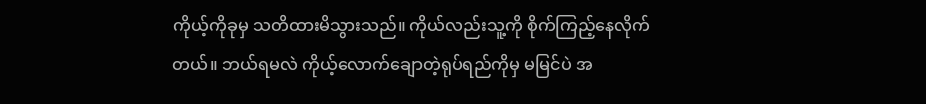ကိုယ့်ကိုခုမှ သတိထားမိသွားသည်။ ကိုယ်လည်းသူ့ကို စိုက်ကြည့်နေလိုက်တယ်။ ဘယ်ရမလဲ ကိုယ့်လောက်ချောတဲ့ရုပ်ရည်ကိုမှ မမြင်ပဲ အ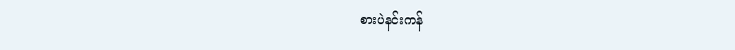စားပဲနင်းကန်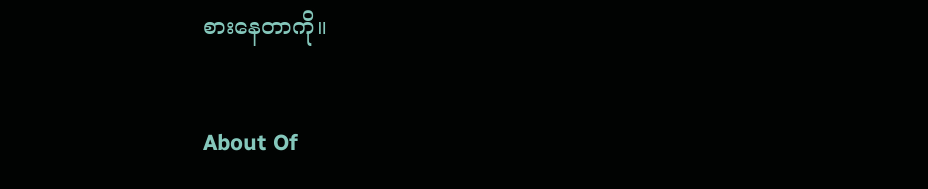စားနေတာကို။

About Of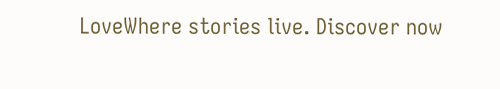LoveWhere stories live. Discover now